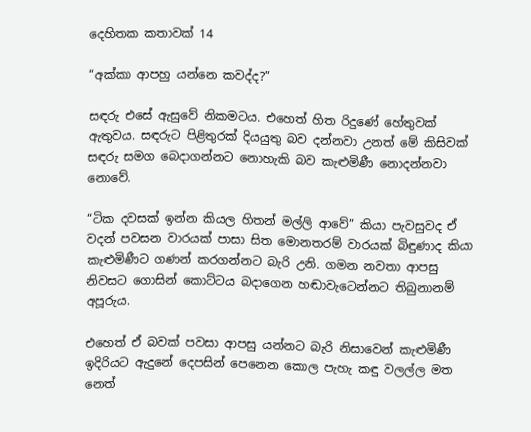දෙහිතක කතාවක් 14

“අක්කා ආපහු යන්නෙ කවද්ද?”

සඳරු එසේ ඇසුවේ නිකමටය. එහෙත් හිත රිදුණේ හේතුවක් ඇතුවය. සඳරුට පිළිතුරක් දියයුතු බව දන්නවා උනත් මේ කිසිවක් සඳරු සමග බෙදාගන්නට නොහැකි බව කැළුමිණී නොදන්නවා නොවේ.

“ටික දවසක් ඉන්න කියල හිතන් මල්ලි ආවේ” කියා පැවසුවද ඒ වදන් පවසන වාරයක් පාසා සිත මොනතරම් වාරයක් බිඳුණාද කියා කැළුමිණීට ගණන් කරගන්නට බැරි උනි. ගමන නවතා ආපසු නිවසට ගොසින් කොට්ටය බදාගෙන හඬාවැටෙන්නට තිබුනානම් අපූරුය.

එහෙත් ඒ බවක් පවසා ආපසු යන්නට බැරි නිසාවෙන් කැළුමිණී ඉදිරියට ඇදුනේ දෙපසින් පෙනෙන කොල පැහැ කඳු වලල්ල මත නෙත්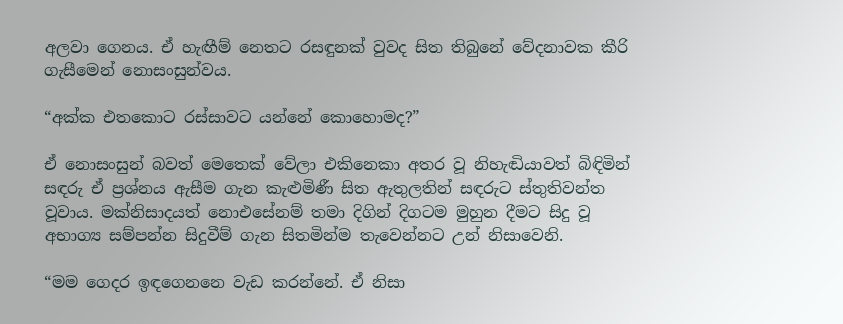අලවා ගෙනය. ඒ හැඟීම් නෙතට රසඳුනක් වුවද සිත තිබුනේ වේදනාවක කීරි ගැසීමෙන් නොසංසුන්වය.

“අක්ක එතකොට රස්සාවට යන්නේ කොහොමද?”

ඒ නොසංසුන් බවත් මෙතෙක් වේලා එකිනෙකා අතර වූ නිහැඬියාවත් බිඳිමින් සඳරු ඒ ප්‍රශ්නය ඇසීම ගැන කැළුමිණී සිත ඇතුලතින් සඳරුට ස්තුතිවන්ත වූවාය. මක්නිසාදයත් නොඑසේනම් තමා දිගින් දිගටම මුහුන දීමට සිදු වූ අභාග්‍ය සම්පන්න සිදුවීම් ගැන සිතමින්ම තැවෙන්නට උන් නිසාවෙනි.

“මම ගෙදර ඉඳගෙනනෙ වැඩ කරන්නේ. ඒ නිසා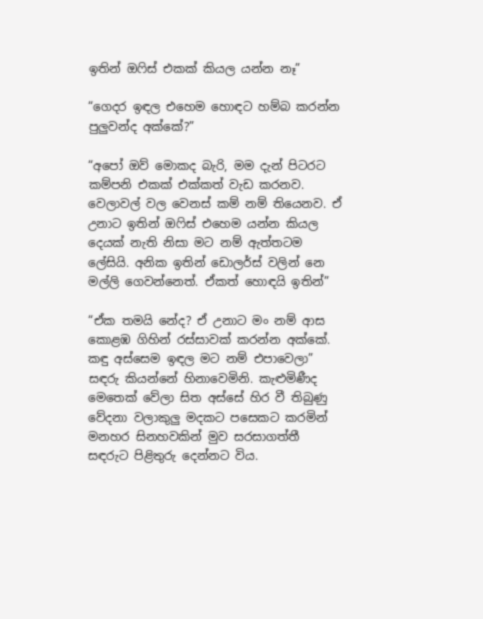ඉතින් ඔෆිස් එකක් කියල යන්න නෑ”

“ගෙදර ඉඳල එහෙම හොඳට හම්බ කරන්න පුලුවන්ද අක්කේ?”

“අපෝ ඔව් මොකද බැරි, මම දැන් පිටරට කම්පනි එකක් එක්කත් වැඩ කරනව. වෙලාවල් වල වෙනස් කම් නම් තියෙනව. ඒ උනාට ඉතින් ඔෆිස් එහෙම යන්න කියල දෙයක් නැති නිසා මට නම් ඇත්තටම ලේසියි. අනික ඉතින් ඩොලර්ස් වලින් නෙ මල්ලි ගෙවන්නෙත්. ඒකත් හොඳයි ඉතින්”

“ඒක තමයි නේද? ඒ උනාට මං නම් ආස කොළඹ ගිහින් රස්සාවක් කරන්න අක්කේ. කඳු අස්සෙම ඉඳල මට නම් එපාවෙලා” සඳරු කියන්නේ හිනාවෙමිනි. කැළුමිණීද මෙතෙක් වේලා සිත අස්සේ හිර වී තිබුණු වේදනා වලාකුලු මදකට පසෙකට කරමින් මනහර සිනහවකින් මුව සරසාගත්තී සඳරුට පිළිතුරු දෙන්නට විය.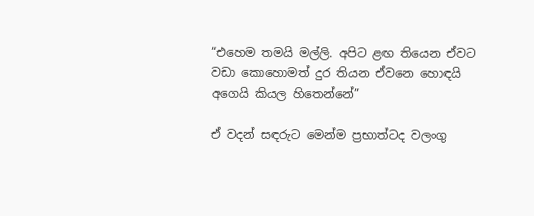“එහෙම තමයි මල්ලි. අපිට ළඟ තියෙන ඒවට වඩා කොහොමත් දුර තියන ඒවනෙ හොඳයි අගෙයි කියල හිතෙන්නේ”

ඒ වදන් සඳරුට මෙන්ම ප්‍රභාත්ටද වලංගු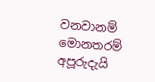වනවානම් මොනතරම් අපූරුදැයි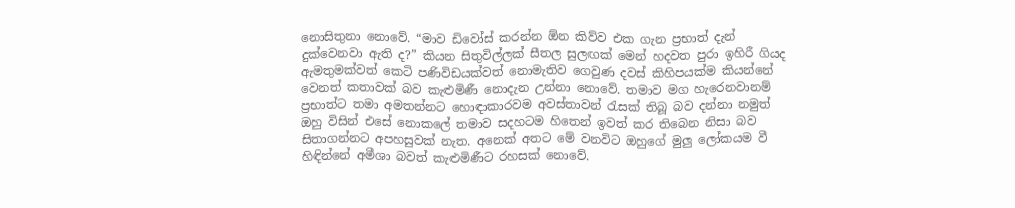නොසිතුනා නොවේ. “මාව ඩිවෝස් කරන්න ඕන කිව්ව එක ගැන ප්‍රභාත් දැන් දුක්වෙනවා ඇති ද?” කියන සිතුවිල්ලක් සීතල සුලඟක් මෙන් හදවත පුරා ඉහිරී ගියද ඇමතුමක්වත් කෙටි පණිවිඩයක්වත් නොමැතිව ගෙවුණ දවස් කිහිපයක්ම කියන්නේ වෙනත් කතාවක් බව කැළුමිණී නොදැන උන්නා නොවේ. තමාව මග හැරෙනවානම් ප්‍රභාත්ට තමා අමතන්නට හොඳාකාරවම අවස්තාවන් රැසක් තිබූ බව දන්නා නමුත් ඔහු විසින් එසේ නොකලේ තමාව සදහටම හිතෙන් ඉවත් කර තිබෙන නිසා බව සිතාගන්නට අපහසුවක් නැත. අනෙක් අතට මේ වනවිට ඔහුගේ මුලු ලෝකයම වී හිඳින්නේ අමීශා බවත් කැළුමිණීට රහසක් නොවේ.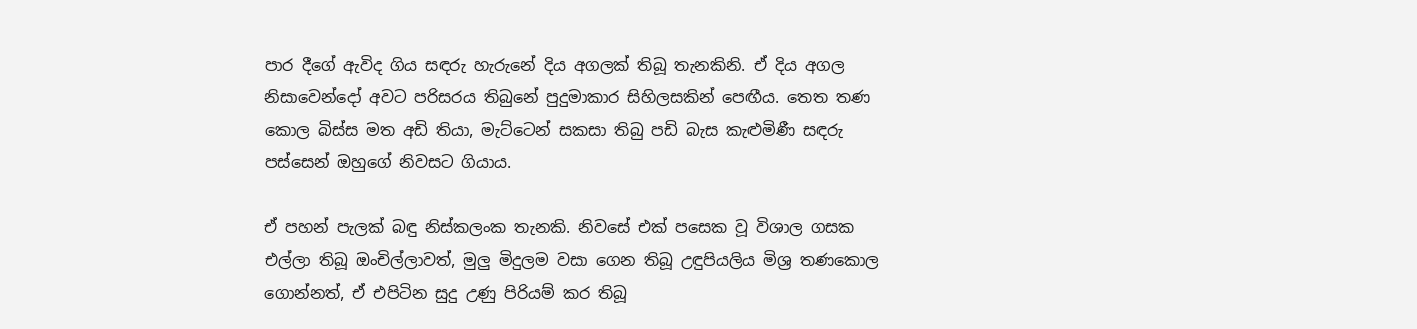පාර දීගේ ඇවිද ගිය සඳරු හැරුනේ දිය අගලක් තිබූ තැනකිනි. ඒ දිය අගල නිසාවෙන්දෝ අවට පරිසරය තිබුනේ පුදුමාකාර සිහිලසකින් පෙඟීය. තෙත තණ කොල බිස්ස මත අඩි තියා, මැට්ටෙන් සකසා තිබු පඩි බැස කැළුමිණී සඳරු පස්සෙන් ඔහුගේ නිවසට ගියාය.

ඒ පහන් පැලක් බඳු නිස්කලංක තැනකි. නිවසේ එක් පසෙක වූ විශාල ගසක එල්ලා තිබූ ඔංචිල්ලාවත්, මුලු මිදුලම වසා ගෙන තිබූ උඳුපියලිය මිශ්‍ර තණකොල ගොන්නත්, ඒ එපිටින සුදු උණු පිරියම් කර තිබූ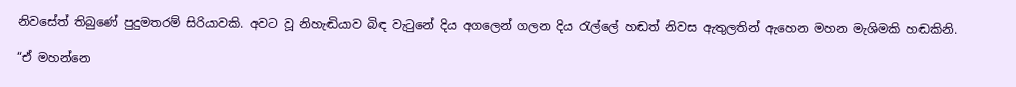නිවසේත් තිබුණේ පුදුමතරම් සිරියාවකි. අවට වූ නිහැඬියාව බිඳ වැටුනේ දිය අගලෙන් ගලන දිය රැල්ලේ හඬත් නිවස ඇතුලතින් ඇහෙන මහන මැශිමකි හඬකිනි.

“ඒ මහන්නෙ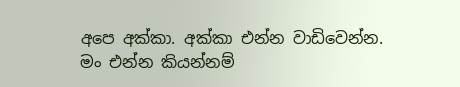අපෙ අක්කා. අක්කා එන්න වාඩිවෙන්න. මං එන්න කියන්නම්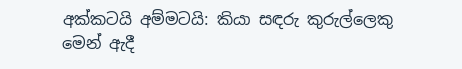අක්කටයි අම්මටයි: කියා සඳරු කුරුල්ලෙකු මෙන් ඇදී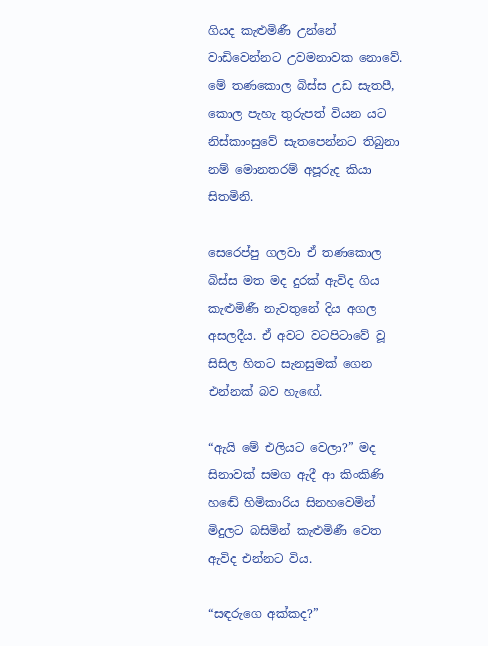ගියද කැළුමිණී උන්නේ වාඩිවෙන්නට උවමනාවක නොවේ. මේ තණකොල බිස්ස උඩ සැතපී, කොල පැහැ තුරුපත් වියන යට නිස්කාංසුවේ සැතපෙන්නට තිබුනා නම් මොනතරම් අපූරුද කියා සිතමිනි.

සෙරෙප්පු ගලවා ඒ තණකොල බිස්ස මත මද දුරක් ඇවිද ගිය කැළුමිණී නැවතුනේ දිය අගල අසලදීය. ඒ අවට වටපිටාවේ වූ සිසිල හිතට සැනසුමක් ගෙන එන්නක් බව හැඟේ.

“ඇයි මේ එලියට වෙලා?” මද සිනාවක් සමග ඇදී ආ කිංකිණි හඬේ හිමිකාරිය සිනහවෙමින් මිදුලට බසිමින් කැළුමිණී වෙත ඇවිද එන්නට විය.

“සඳරුගෙ අක්කද?”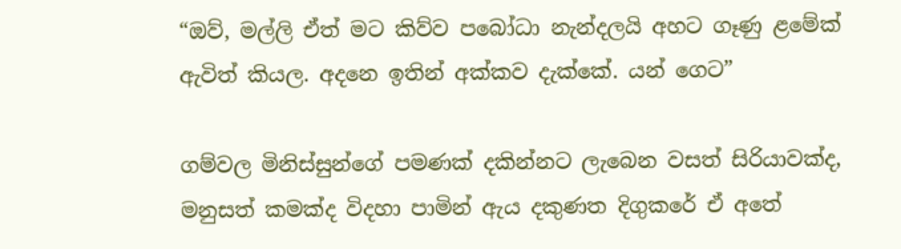“ඔව්, මල්ලි ඒත් මට කිව්ව පබෝධා නැන්දලයි අහට ගෑණු ළමේක් ඇවිත් කියල. අදනෙ ඉතින් අක්කව දැක්කේ. යන් ගෙට”

ගම්වල මිනිස්සුන්ගේ පමණක් දකින්නට ලැබෙන වසත් සිරියාවක්ද, මනුසත් කමක්ද විදහා පාමින් ඇය දකුණත දිගුකරේ ඒ අතේ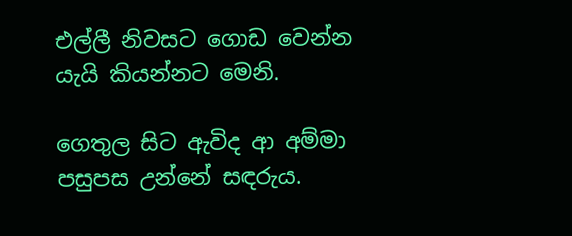එල්ලී නිවසට ගොඩ වෙන්න යැයි කියන්නට මෙනි.

ගෙතුල සිට ඇවිද ආ අම්මා පසුපස උන්නේ සඳරුය.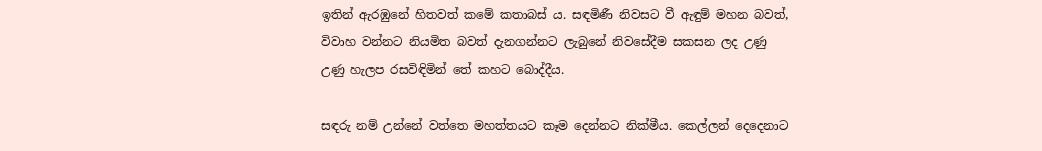ඉතින් ඇරඹුනේ හිතවත් කමේ කතාබස් ය. සඳමිණී නිවසට වී ඇඳුම් මහන බවත්, විවාහ වන්නට නියමිත බවත් දැනගන්නට ලැබුනේ නිවසේදීම සකසන ලද උණු උණු හැලප රසවිඳිමින් තේ කහට බොද්දීය.

සඳරු නම් උන්නේ වත්තෙ මහත්තයට කෑම දෙන්නට නික්මීය. කෙල්ලන් දෙදෙනාට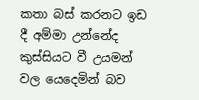කතා බස් කරනට ඉඩ දී අම්මා උන්නේද කුස්සියට වී උයමන් වල යෙදෙමින් බව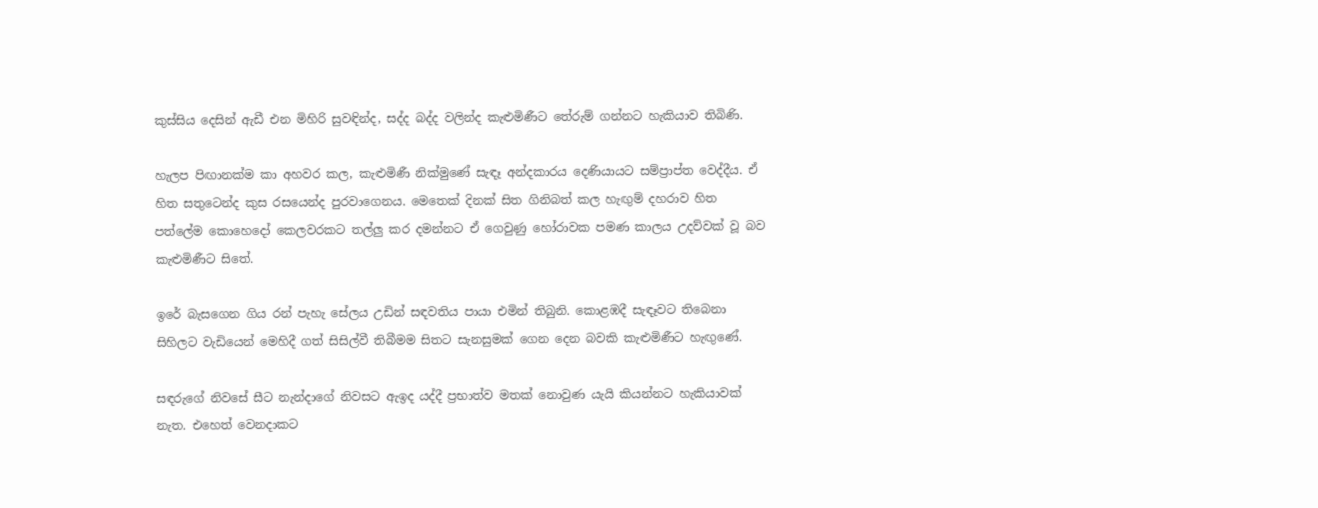කුස්සිය දෙසින් ඇඩී එන මිහිරි සුවඳින්ද, සද්ද බද්ද වලින්ද කැළුමිණීට තේරුම් ගන්නට හැකියාව තිබිණි.

හැලප පිඟානක්ම කා අහවර කල, කැළුමිණී නික්මුණේ සැඳෑ අන්දකාරය දෙණියායට සම්ප්‍රාප්ත වෙද්දීය. ඒ හිත සතුටෙන්ද කුස රසයෙන්ද පුරවාගෙනය. මෙතෙක් දිනක් සිත ගිනිබත් කල හැඟුම් දහරාව හිත පත්ලේම කොහෙදෝ කෙලවරකට තල්ලු කර දමන්නට ඒ ගෙවුණු හෝරාවක පමණ කාලය උදව්වක් වූ බව කැළුමිණීට සිතේ.

ඉරේ බැසගෙන ගිය රන් පැහැ සේලය උඩින් සඳවතිය පායා එමින් තිබුනි. කොළඹදී සැඳෑවට තිබෙනා සිහිලට වැඩියෙන් මෙහිදී ගත් සිසිල්වී තිබීමම සිතට සැනසුමක් ගෙන දෙන බවකි කැළුමිණීට හැඟුණේ.

සඳරුගේ නිවසේ සීට නැන්දාගේ නිවසට ඇඉද යද්දී ප්‍රභාත්ව මතක් නොවුණ යැයි කියන්නට හැකියාවක් නැත. එහෙත් වෙනදාකට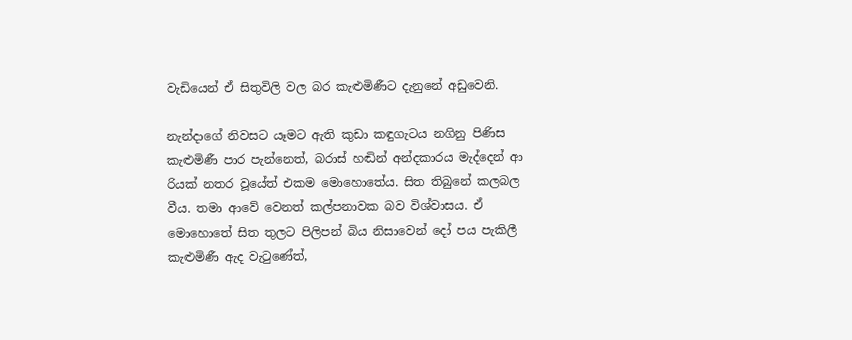වැඩියෙන් ඒ සිතුවිලි වල බර කැළුමිණීට දැනුනේ අඩුවෙනි.

නැන්දාගේ නිවසට යෑමට ඇති කුඩා කඳුගැටය නගිනු පිණිස කැළුමිණී පාර පැන්නෙත්, බරාස් හඬින් අන්දකාරය මැද්දෙන් ආ රියක් නතර වූයේත් එකම මොහොතේය. සිත තිබුනේ කලබල වීය. තමා ආවේ වෙනත් කල්පනාවක බව විශ්වාසය. ඒ මොහොතේ සිත තුලට පිලිපන් බිය නිසාවෙන් දෝ පය පැකිලී කැළුමිණී ඇද වැටුණේත්,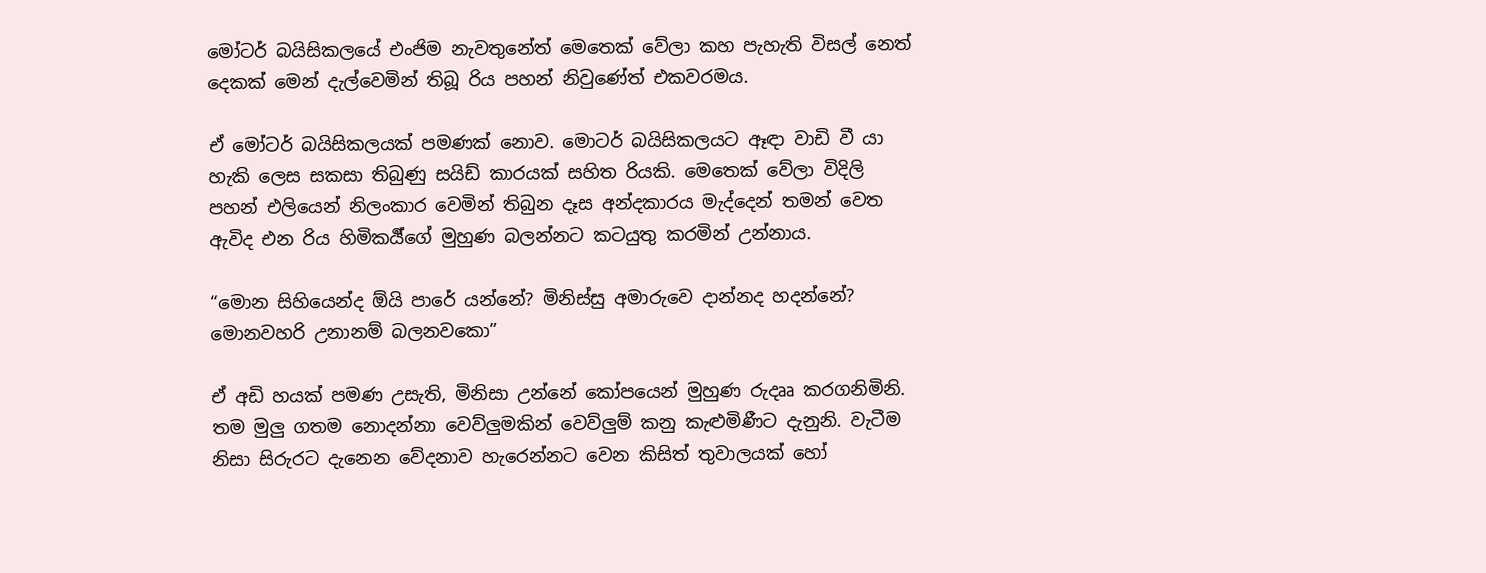මෝටර් බයිසිකලයේ එංජිම නැවතුනේත් මෙතෙක් වේලා කහ පැහැති විසල් නෙත් දෙකක් මෙන් දැල්වෙමින් තිබූ රිය පහන් නිවුණේත් එකවරමය.

ඒ මෝටර් බයිසිකලයක් පමණක් නොව. මොටර් බයිසිකලයට ඈඳා වාඩි වී යා හැකි ලෙස සකසා තිබුණු සයිඩ් කාරයක් සහිත රියකි. මෙතෙක් වේලා විදිලි පහන් එලියෙන් නිලංකාර වෙමින් තිබුන දෑස අන්දකාරය මැද්දෙන් තමන් වෙත ඇවිද එන රිය හිමිකර්‍ය්ගේ මුහුණ බලන්නට කටයුතු කරමින් උන්නාය.

“මොන සිහියෙන්ද ඕයි පාරේ යන්නේ? මිනිස්සු අමාරුවෙ දාන්නද හදන්නේ? මොනවහරි උනානම් බලනවකො”

ඒ අඩි හයක් පමණ උසැති, මිනිසා උන්නේ කෝපයෙන් මුහුණ රුදෲ කරගනිමිනි. තම මුලු ගතම නොදන්නා වෙව්ලුමකින් වෙව්ලුම් කනු කැළුමිණීට දැනුනි. වැටීම නිසා සිරුරට දැනෙන වේදනාව හැරෙන්නට වෙන කිසිත් තුවාලයක් හෝ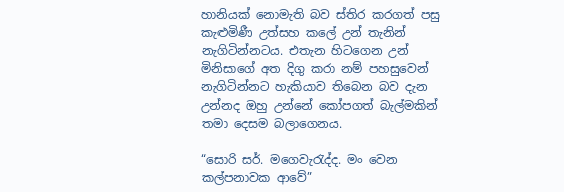හානියක් නොමැති බව ස්තිර කරගත් පසු කැළුමිණී උත්සහ කලේ උන් තැනින් නැගිටින්නටය. එතැන හිටගෙන උන් මිනිසාගේ අත දිගු කරා නම් පහසුවෙන් නැගිටින්නට හැකියාව තිබෙන බව දැන උන්නද ඔහු උන්නේ කෝපගත් බැල්මකින් තමා දෙසම බලාගෙනය.

“සොරි සර්. මගෙවැරැද්ද. මං වෙන කල්පනාවක ආවේ”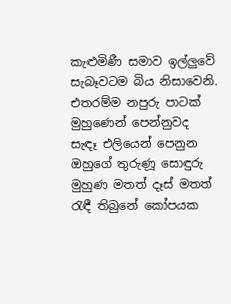කැළුමිණී සමාව ඉල්ලුවේ සැබෑවටම බිය නිසාවෙනි. එතරම්ම නපුරු පාටක් මුහුණෙන් පෙන්නුවද සැඳෑ එලියෙන් පෙනුන ඔහුගේ තුරුණූ සොඳුරු මුහුණ මතත් දෑස් මතත් රැඳී තිබුනේ කෝපයක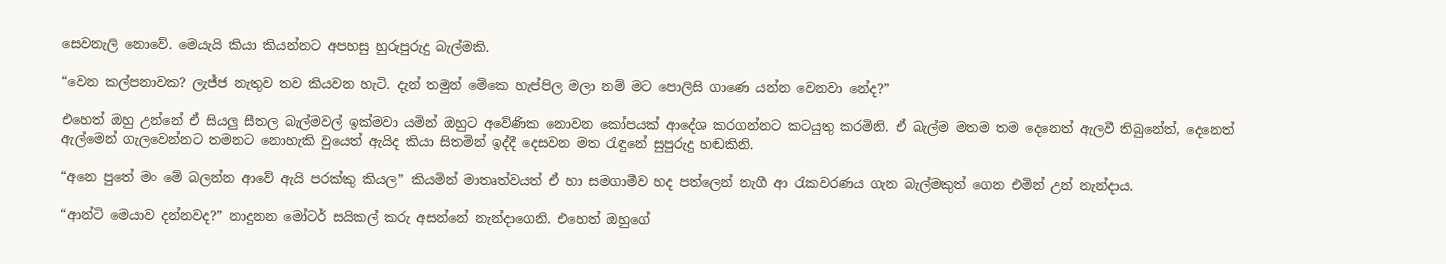සෙවනැලි නොවේ. මෙයැයි කියා කියන්නට අපහසු හුරුපුරුදු බැල්මකි.

“වෙන කල්පනාවක? ලැජ්ජ නැතුව තව කියවන හැටි. දැන් තමුන් මේකෙ හැප්පිල මලා නම් මට පොලිසි ගාණෙ යන්න වෙනවා නේද?”

එහෙත් ඔහු උන්නේ ඒ සියලු සීතල බැල්මවල් ඉක්මවා යමින් ඔහුට අවේණික නොවන කෝපයක් ආදේශ කරගන්නට කටයුතු කරමිනි. ඒ බැල්ම මතම තම දෙනෙත් ඇලවී තිබුනේත්, දෙනෙත් ඇල්මෙන් ගැලවෙන්නට තමනට නොහැකි වුයෙත් ඇයිද කියා සිතමින් ඉද්දී දෙසවන මත රැඳුනේ සුපුරුදු හඬකිනි.

“අනෙ පුතේ මං මේ බලන්න ආවේ ඇයි පරක්කු කියල” කියමින් මාතෘත්වයත් ඒ හා සමගාමීව හද පත්ලෙන් නැගී ආ රැකවරණය ගැන බැල්මකුත් ගෙන එමින් උන් නැන්දාය.

“ආන්ටි මෙයාව දන්නවද?” නාදුනන මෝටර් සයිකල් කරු අසන්නේ නැන්දාගෙනි. එහෙත් ඔහුගේ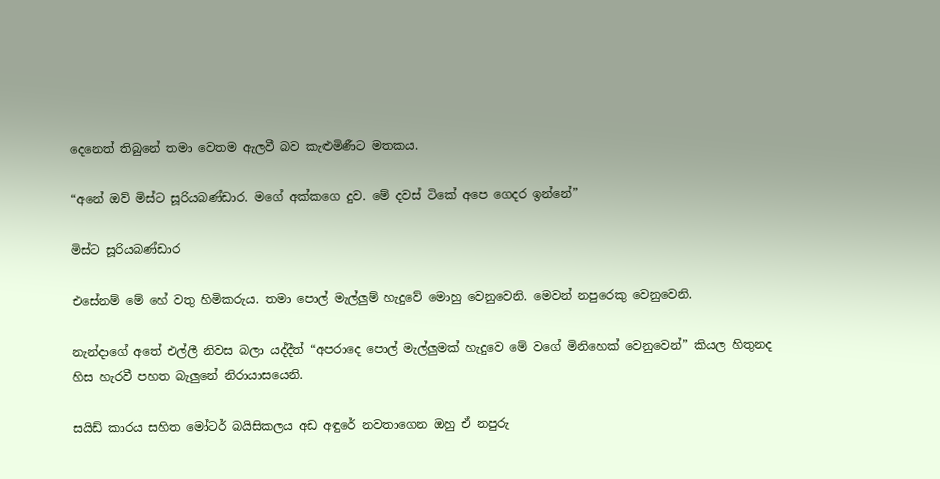දෙනෙත් තිබුනේ තමා වෙතම ඇලවී බව කැළුමිණීට මතකය.

“අනේ ඔව් මිස්ට සූරියබණ්ඩාර. මගේ අක්කගෙ දුව. මේ දවස් ටිකේ අපෙ ගෙදර ඉන්නේ”

මිස්ට සූරියබණ්ඩාර

එසේනම් මේ හේ වතු හිමිකරුය. තමා පොල් මැල්ලුම් හැදුවේ මොහු වෙනුවෙනි. මෙවන් නපුරෙකු වෙනුවෙනි.

නැන්දාගේ අතේ එල්ලී නිවස බලා යද්දීත් “අපරාදෙ පොල් මැල්ලුමක් හැදුවෙ මේ වගේ මිනිහෙක් වෙනුවෙන්” කියල හිතුනද හිස හැරවී පහත බැලුනේ නිරායාසයෙනි.

සයිඩ් කාරය සහිත මෝටර් බයිසිකලය අඩ අඳුරේ නවතාගෙන ඔහු ඒ නපුරු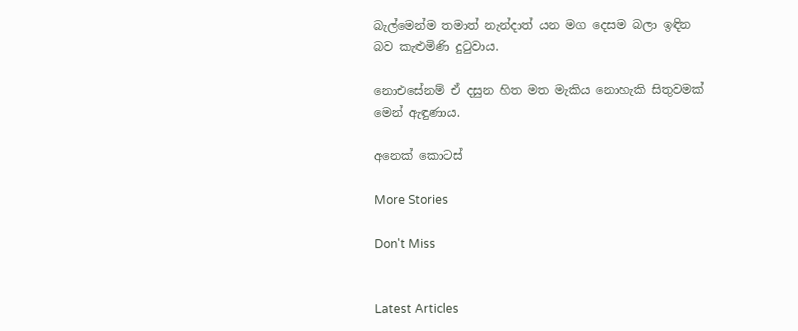බැල්මෙන්ම තමාත් නැන්දාත් යන මග දෙසම බලා ඉඳින බව කැළුමිණි දුටුවාය.

නොඑසේනම් ඒ දසුන හිත මත මැකිය නොහැකි සිතුවමක් මෙන් ඇඳුණාය.

අනෙක් කොටස්

More Stories

Don't Miss


Latest Articles